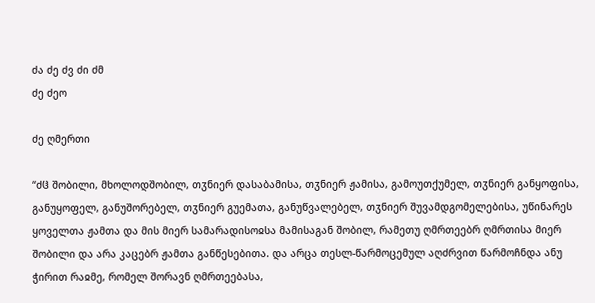ძა ძე ძვ ძი ძმ
ძე ძეო

ძე ღმერთი

“ძჱ შობილი, მხოლოდშობილ, თჳნიერ დასაბამისა, თჳნიერ ჟამისა, გამოუთქუმელ, თჳნიერ განყოფისა, განუყოფელ, განუშორებელ, თჳნიერ გუემათა, განუწვალებელ, თჳნიერ შუვამდგომელებისა, უწინარეს ყოველთა ჟამთა და მის მიერ სამარადისოჲსა მამისაგან შობილ, რამეთუ ღმრთეებრ ღმრთისა მიერ შობილი და არა კაცებრ ჟამთა განწესებითა. და არცა თესლ-წარმოცემულ აღძრვით წარმოჩნდა ანუ ჭირით რაჲმე, რომელ შორავნ ღმრთეებასა,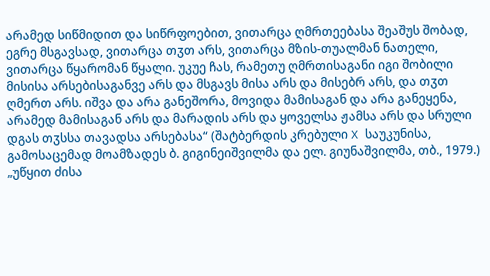არამედ სიწმიდით და სიწრფოებით, ვითარცა ღმრთეებასა შეაშუს შობად, ეგრე მსგავსად, ვითარცა თჳთ არს, ვითარცა მზის-თუალმან ნათელი, ვითარცა წყარომან წყალი. უკუე ჩას, რამეთუ ღმრთისაგანი იგი შობილი მისისა არსებისაგანვე არს და მსგავს მისა არს და მისებრ არს, და თჳთ ღმერთ არს. იშვა და არა განეშორა, მოვიდა მამისაგან და არა განეყენა, არამედ მამისაგან არს და მარადის არს და ყოველსა ჟამსა არს და სრული დგას თჳსსა თავადსა არსებასა“ (შატბერდის კრებული X საუკუნისა, გამოსაცემად მოამზადეს ბ. გიგინეიშვილმა და ელ. გიუნაშვილმა, თბ., 1979.) „უწყით ძისა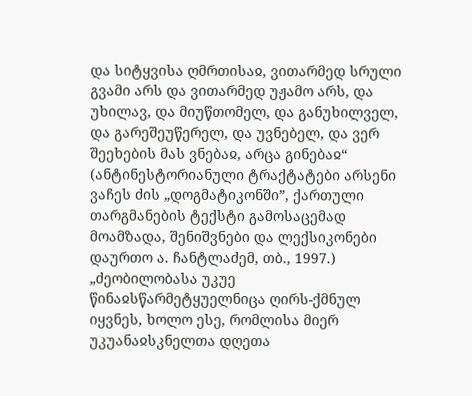და სიტყვისა ღმრთისაჲ, ვითარმედ სრული გვამი არს და ვითარმედ უჟამო არს, და უხილავ, და მიუწთომელ, და განუხილველ, და გარეშეუწერელ, და უვნებელ, და ვერ შეეხების მას ვნებაჲ, არცა გინებაჲ“ (ანტინესტორიანული ტრაქტატები არსენი ვაჩეს ძის „დოგმატიკონში”, ქართული თარგმანების ტექსტი გამოსაცემად მოამზადა, შენიშვნები და ლექსიკონები დაურთო ა. ჩანტლაძემ, თბ., 1997.) „ძეობილობასა უკუე წინაჲსწარმეტყუელნიცა ღირს-ქმნულ იყვნეს, ხოლო ესე, რომლისა მიერ უკუანაჲსკნელთა დღეთა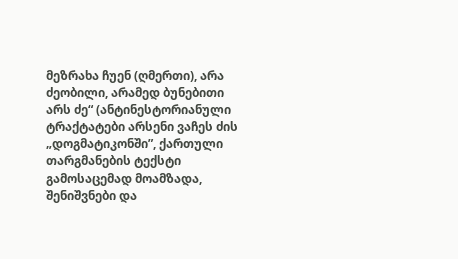მეზრახა ჩუენ (ღმერთი), არა ძეობილი, არამედ ბუნებითი არს ძე“ (ანტინესტორიანული ტრაქტატები არსენი ვაჩეს ძის „დოგმატიკონში”, ქართული თარგმანების ტექსტი გამოსაცემად მოამზადა, შენიშვნები და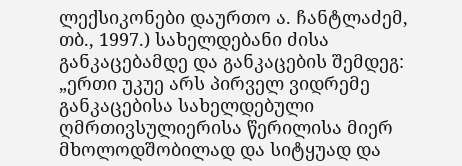ლექსიკონები დაურთო ა. ჩანტლაძემ, თბ., 1997.) სახელდებანი ძისა განკაცებამდე და განკაცების შემდეგ: „ერთი უკუე არს პირველ ვიდრემე განკაცებისა სახელდებული ღმრთივსულიერისა წერილისა მიერ მხოლოდშობილად და სიტყუად და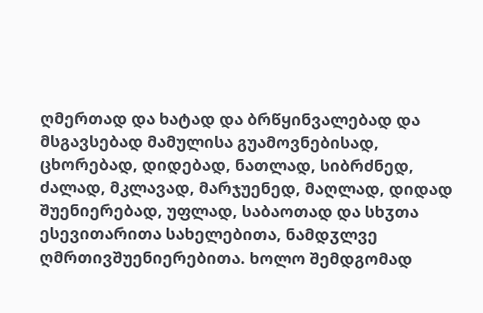ღმერთად და ხატად და ბრწყინვალებად და მსგავსებად მამულისა გუამოვნებისად, ცხორებად, დიდებად, ნათლად, სიბრძნედ, ძალად, მკლავად, მარჯუენედ, მაღლად, დიდად შუენიერებად, უფლად, საბაოთად და სხჳთა ესევითარითა სახელებითა, ნამდჳლვე ღმრთივშუენიერებითა. ხოლო შემდგომად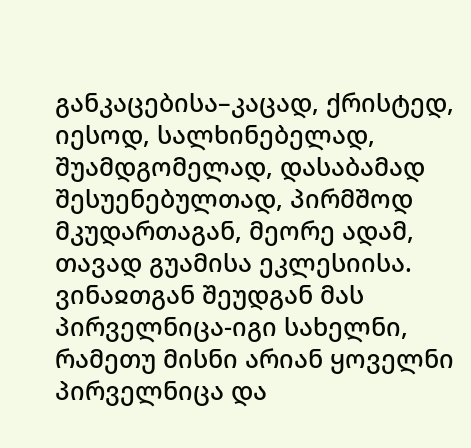განკაცებისა–კაცად, ქრისტედ, იესოდ, სალხინებელად, შუამდგომელად, დასაბამად შესუენებულთად, პირმშოდ მკუდართაგან, მეორე ადამ, თავად გუამისა ეკლესიისა. ვინაჲთგან შეუდგან მას პირველნიცა-იგი სახელნი, რამეთუ მისნი არიან ყოველნი პირველნიცა და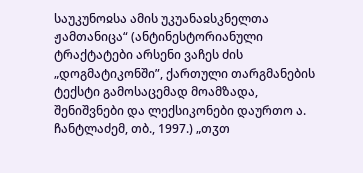საუკუნოჲსა ამის უკუანაჲსკნელთა ჟამთანიცა“ (ანტინესტორიანული ტრაქტატები არსენი ვაჩეს ძის „დოგმატიკონში”, ქართული თარგმანების ტექსტი გამოსაცემად მოამზადა, შენიშვნები და ლექსიკონები დაურთო ა. ჩანტლაძემ, თბ., 1997.) „თჳთ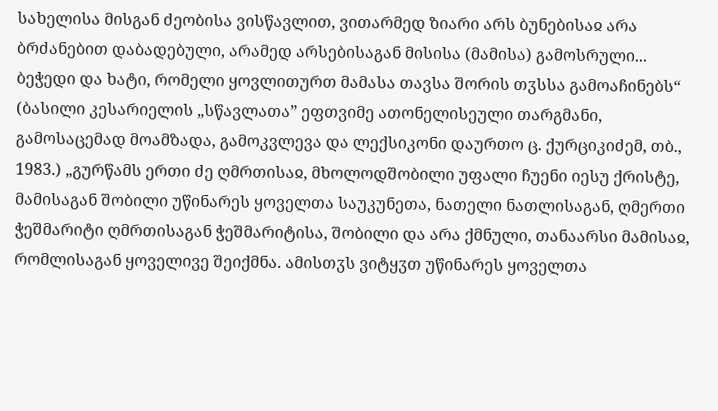სახელისა მისგან ძეობისა ვისწავლით, ვითარმედ ზიარი არს ბუნებისაჲ არა ბრძანებით დაბადებული, არამედ არსებისაგან მისისა (მამისა) გამოსრული... ბეჭედი და ხატი, რომელი ყოვლითურთ მამასა თავსა შორის თჳსსა გამოაჩინებს“ (ბასილი კესარიელის „სწავლათა” ეფთვიმე ათონელისეული თარგმანი, გამოსაცემად მოამზადა, გამოკვლევა და ლექსიკონი დაურთო ც. ქურციკიძემ, თბ., 1983.) „გურწამს ერთი ძე ღმრთისაჲ, მხოლოდშობილი უფალი ჩუენი იესუ ქრისტე, მამისაგან შობილი უწინარეს ყოველთა საუკუნეთა, ნათელი ნათლისაგან, ღმერთი ჭეშმარიტი ღმრთისაგან ჭეშმარიტისა, შობილი და არა ქმნული, თანაარსი მამისაჲ, რომლისაგან ყოველივე შეიქმნა. ამისთჳს ვიტყჳთ უწინარეს ყოველთა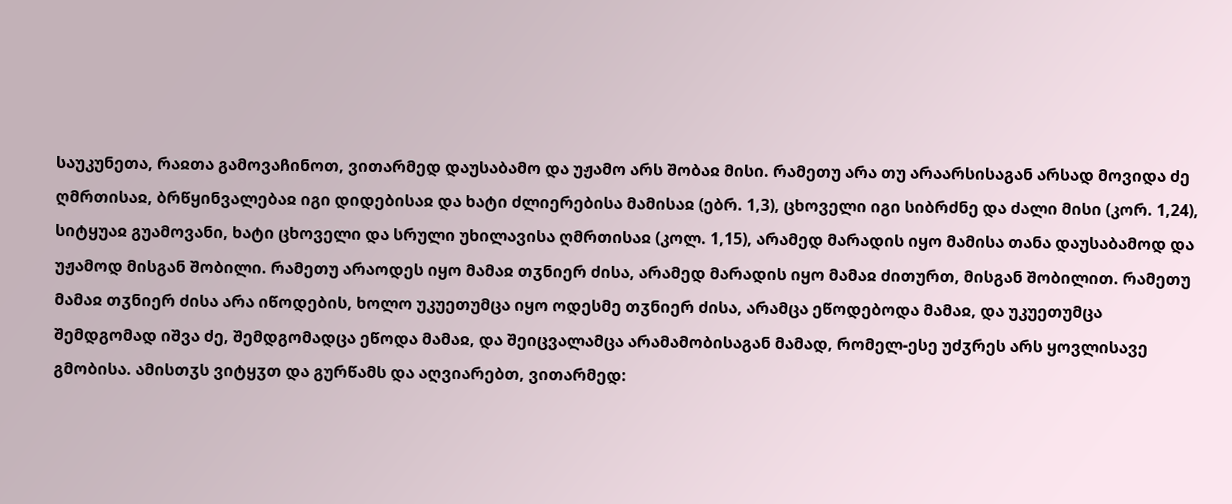საუკუნეთა, რაჲთა გამოვაჩინოთ, ვითარმედ დაუსაბამო და უჟამო არს შობაჲ მისი. რამეთუ არა თუ არაარსისაგან არსად მოვიდა ძე ღმრთისაჲ, ბრწყინვალებაჲ იგი დიდებისაჲ და ხატი ძლიერებისა მამისაჲ (ებრ. 1,3), ცხოველი იგი სიბრძნე და ძალი მისი (კორ. 1,24), სიტყუაჲ გუამოვანი, ხატი ცხოველი და სრული უხილავისა ღმრთისაჲ (კოლ. 1,15), არამედ მარადის იყო მამისა თანა დაუსაბამოდ და უჟამოდ მისგან შობილი. რამეთუ არაოდეს იყო მამაჲ თჳნიერ ძისა, არამედ მარადის იყო მამაჲ ძითურთ, მისგან შობილით. რამეთუ მამაჲ თჳნიერ ძისა არა იწოდების, ხოლო უკუეთუმცა იყო ოდესმე თჳნიერ ძისა, არამცა ეწოდებოდა მამაჲ, და უკუეთუმცა შემდგომად იშვა ძე, შემდგომადცა ეწოდა მამაჲ, და შეიცვალამცა არამამობისაგან მამად, რომელ-ესე უძჳრეს არს ყოვლისავე გმობისა. ამისთჳს ვიტყჳთ და გურწამს და აღვიარებთ, ვითარმედ: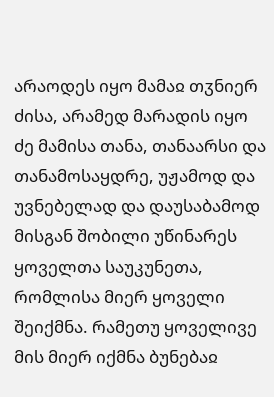არაოდეს იყო მამაჲ თჳნიერ ძისა, არამედ მარადის იყო ძე მამისა თანა, თანაარსი და თანამოსაყდრე, უჟამოდ და უვნებელად და დაუსაბამოდ მისგან შობილი უწინარეს ყოველთა საუკუნეთა, რომლისა მიერ ყოველი შეიქმნა. რამეთუ ყოველივე მის მიერ იქმნა ბუნებაჲ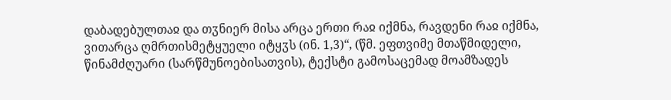დაბადებულთაჲ და თჳნიერ მისა არცა ერთი რაჲ იქმნა, რავდენი რაჲ იქმნა, ვითარცა ღმრთისმეტყუელი იტყჳს (ინ. 1,3)“, (წმ. ეფთვიმე მთაწმიდელი, წინამძღუარი (სარწმუნოებისათვის), ტექსტი გამოსაცემად მოამზადეს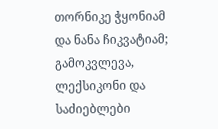თორნიკე ჭყონიამ და ნანა ჩიკვატიამ; გამოკვლევა, ლექსიკონი და საძიებლები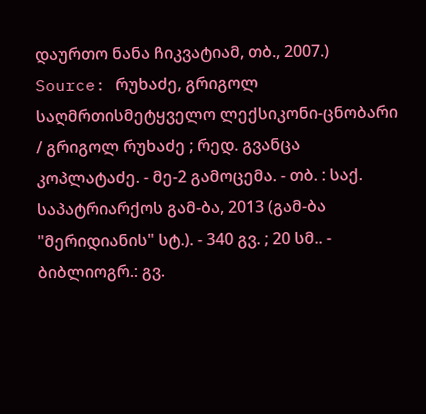დაურთო ნანა ჩიკვატიამ, თბ., 2007.)
Source: რუხაძე, გრიგოლ საღმრთისმეტყველო ლექსიკონი-ცნობარი / გრიგოლ რუხაძე ; რედ. გვანცა კოპლატაძე. - მე-2 გამოცემა. - თბ. : საქ. საპატრიარქოს გამ-ბა, 2013 (გამ-ბა "მერიდიანის" სტ.). - 340 გვ. ; 20 სმ.. - ბიბლიოგრ.: გვ.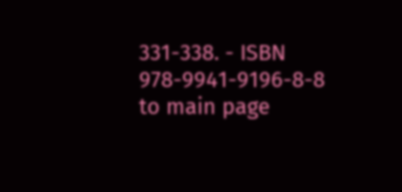331-338. - ISBN 978-9941-9196-8-8
to main page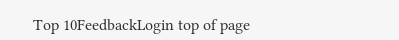Top 10FeedbackLogin top of page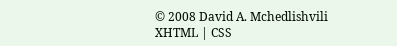© 2008 David A. Mchedlishvili XHTML | CSS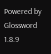Powered by Glossword 1.8.9